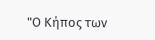"Ο Κήπος των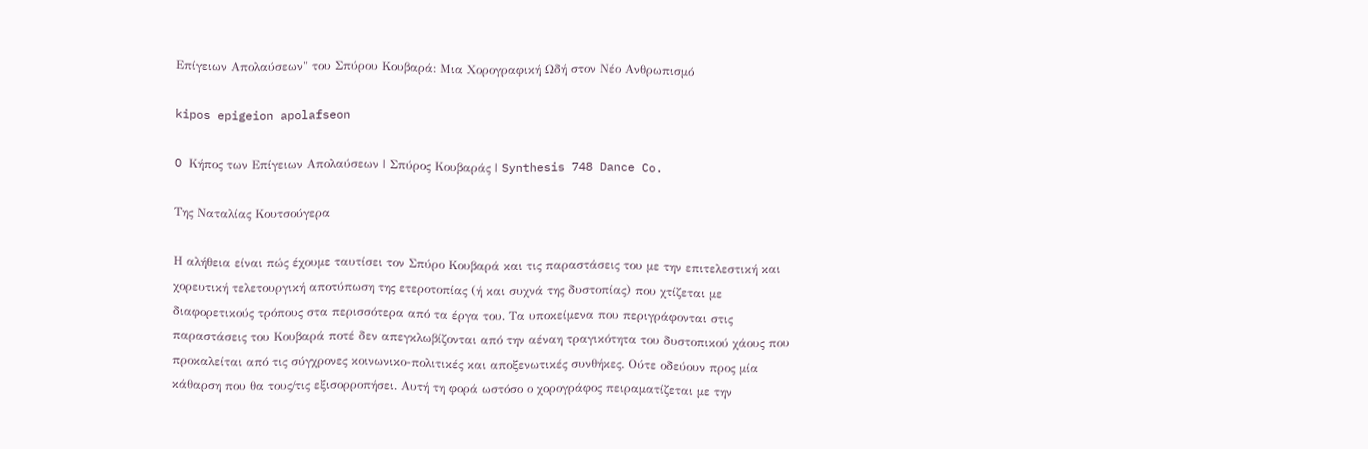Επίγειων Απολαύσεων" του Σπύρου Κουβαρά: Μια Χορογραφική Ωδή στον Νέο Ανθρωπισμό

kipos epigeion apolafseon

O Κήπος των Επίγειων Απολαύσεων | Σπύρος Κουβαράς | Synthesis 748 Dance Co.

Της Ναταλίας Κουτσούγερα

Η αλήθεια είναι πώς έχουμε ταυτίσει τον Σπύρο Κουβαρά και τις παραστάσεις του με την επιτελεστική και χορευτική τελετουργική αποτύπωση της ετεροτοπίας (ή και συχνά της δυστοπίας) που χτίζεται με διαφορετικούς τρόπους στα περισσότερα από τα έργα του. Τα υποκείμενα που περιγράφονται στις παραστάσεις του Κουβαρά ποτέ δεν απεγκλωβίζονται από την αέναη τραγικότητα του δυστοπικού χάους που προκαλείται από τις σύγχρονες κοινωνικο-πολιτικές και αποξενωτικές συνθήκες. Ούτε οδεύουν προς μία κάθαρση που θα τους/τις εξισορροπήσει. Αυτή τη φορά ωστόσο ο χορογράφος πειραματίζεται με την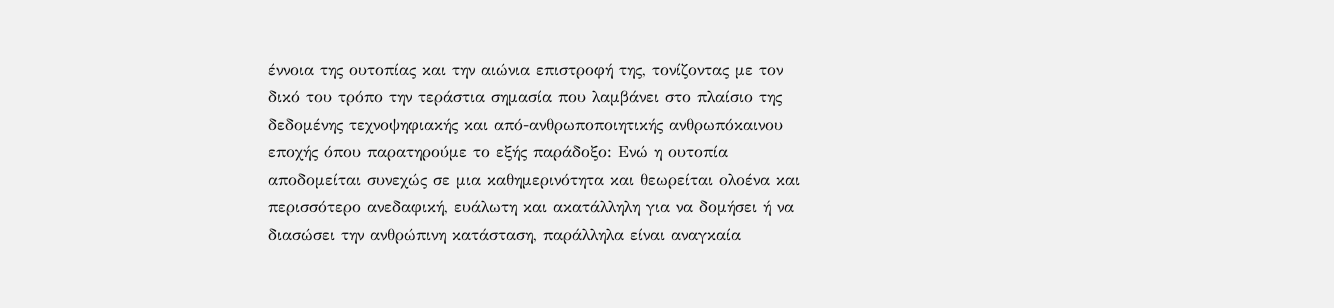έννοια της ουτοπίας και την αιώνια επιστροφή της, τονίζοντας με τον δικό του τρόπο την τεράστια σημασία που λαμβάνει στο πλαίσιο της δεδομένης τεχνοψηφιακής και από-ανθρωποποιητικής ανθρωπόκαινου εποχής όπου παρατηρούμε το εξής παράδοξο: Ενώ η ουτοπία αποδομείται συνεχώς σε μια καθημερινότητα και θεωρείται ολοένα και περισσότερο ανεδαφική, ευάλωτη και ακατάλληλη για να δομήσει ή να διασώσει την ανθρώπινη κατάσταση, παράλληλα είναι αναγκαία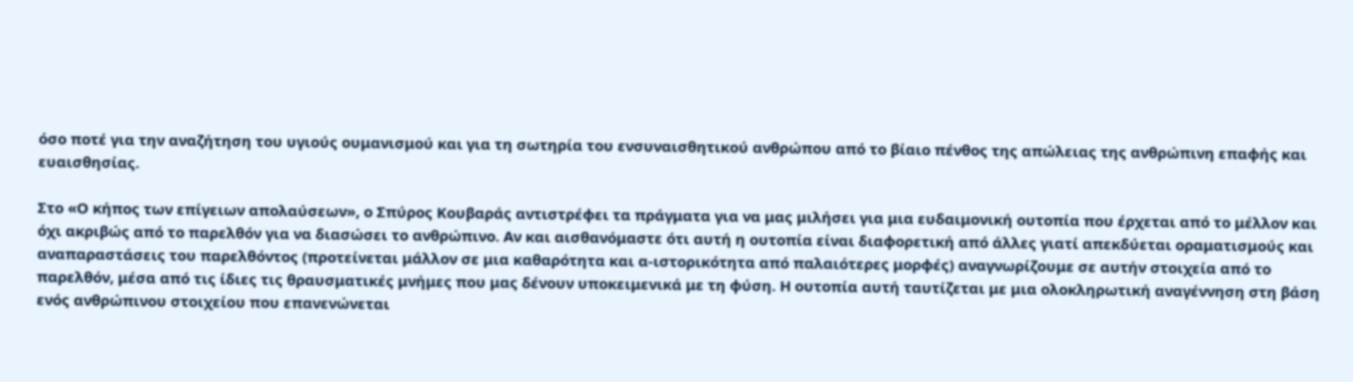όσο ποτέ για την αναζήτηση του υγιούς ουμανισμού και για τη σωτηρία του ενσυναισθητικού ανθρώπου από το βίαιο πένθος της απώλειας της ανθρώπινη επαφής και ευαισθησίας.

Στο «Ο κήπος των επίγειων απολαύσεων», ο Σπύρος Κουβαράς αντιστρέφει τα πράγματα για να μας μιλήσει για μια ευδαιμονική ουτοπία που έρχεται από το μέλλον και όχι ακριβώς από το παρελθόν για να διασώσει το ανθρώπινο. Αν και αισθανόμαστε ότι αυτή η ουτοπία είναι διαφορετική από άλλες γιατί απεκδύεται οραματισμούς και αναπαραστάσεις του παρελθόντος (προτείνεται μάλλον σε μια καθαρότητα και α-ιστορικότητα από παλαιότερες μορφές) αναγνωρίζουμε σε αυτήν στοιχεία από το παρελθόν, μέσα από τις ίδιες τις θραυσματικές μνήμες που μας δένουν υποκειμενικά με τη φύση. Η ουτοπία αυτή ταυτίζεται με μια ολοκληρωτική αναγέννηση στη βάση ενός ανθρώπινου στοιχείου που επανενώνεται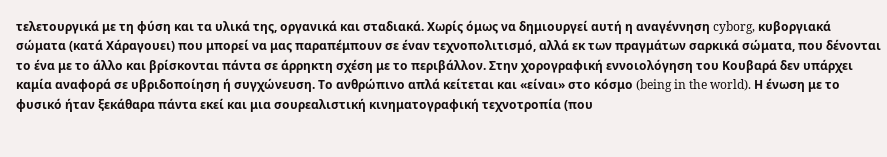τελετουργικά με τη φύση και τα υλικά της, οργανικά και σταδιακά. Χωρίς όμως να δημιουργεί αυτή η αναγέννηση cyborg, κυβοργιακά σώματα (κατά Χάραγουει) που μπορεί να μας παραπέμπουν σε έναν τεχνοπολιτισμό, αλλά εκ των πραγμάτων σαρκικά σώματα, που δένονται το ένα με το άλλο και βρίσκονται πάντα σε άρρηκτη σχέση με το περιβάλλον. Στην χορογραφική εννοιολόγηση του Κουβαρά δεν υπάρχει καμία αναφορά σε υβριδοποίηση ή συγχώνευση. Το ανθρώπινο απλά κείτεται και «είναι» στο κόσμο (being in the world). Η ένωση με το φυσικό ήταν ξεκάθαρα πάντα εκεί και μια σουρεαλιστική κινηματογραφική τεχνοτροπία (που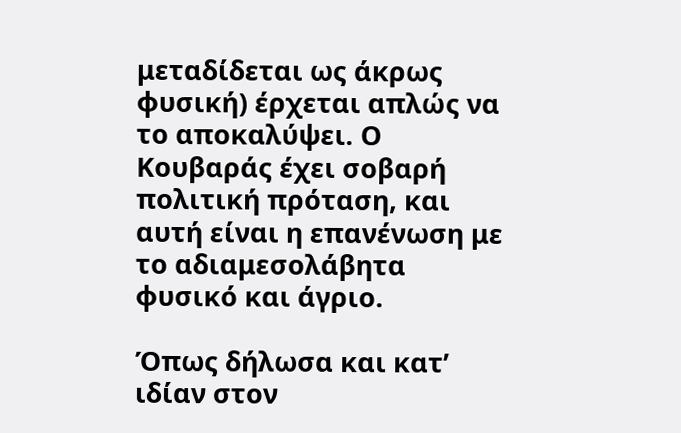μεταδίδεται ως άκρως φυσική) έρχεται απλώς να το αποκαλύψει. Ο Κουβαράς έχει σοβαρή πολιτική πρόταση, και αυτή είναι η επανένωση με το αδιαμεσολάβητα φυσικό και άγριο.

Όπως δήλωσα και κατ’ ιδίαν στον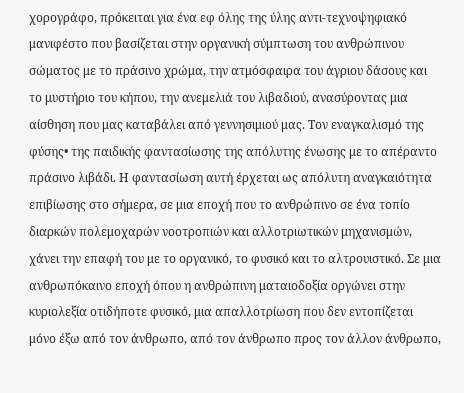χορογράφο, πρόκειται για ένα εφ όλης της ύλης αντι-τεχνοψηφιακό μανιφέστο που βασίζεται στην οργανική σύμπτωση του ανθρώπινου σώματος με το πράσινο χρώμα, την ατμόσφαιρα του άγριου δάσους και το μυστήριο του κήπου, την ανεμελιά του λιβαδιού, ανασύροντας μια αίσθηση που μας καταβάλει από γεννησιμιού μας. Τον εναγκαλισμό της φύσης• της παιδικής φαντασίωσης της απόλυτης ένωσης με το απέραντο πράσινο λιβάδι. Η φαντασίωση αυτή έρχεται ως απόλυτη αναγκαιότητα επιβίωσης στο σήμερα, σε μια εποχή που το ανθρώπινο σε ένα τοπίο διαρκών πολεμοχαρών νοοτροπιών και αλλοτριωτικών μηχανισμών, χάνει την επαφή του με το οργανικό, το φυσικό και το αλτρουιστικό. Σε μια ανθρωπόκαινο εποχή όπου η ανθρώπινη ματαιοδοξία οργώνει στην κυριολεξία οτιδήποτε φυσικό, μια απαλλοτρίωση που δεν εντοπίζεται μόνο έξω από τον άνθρωπο, από τον άνθρωπο προς τον άλλον άνθρωπο,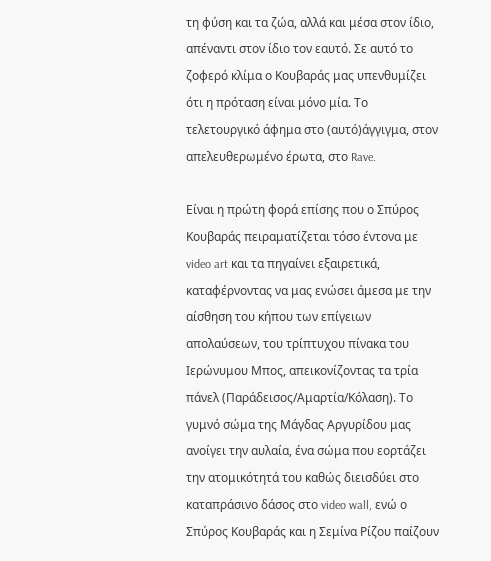τη φύση και τα ζώα, αλλά και μέσα στον ίδιο, απέναντι στον ίδιο τον εαυτό. Σε αυτό το ζοφερό κλίμα ο Κουβαράς μας υπενθυμίζει ότι η πρόταση είναι μόνο μία. Το τελετουργικό άφημα στο (αυτό)άγγιγμα, στον απελευθερωμένο έρωτα, στο Rave.

Είναι η πρώτη φορά επίσης που ο Σπύρος Κουβαράς πειραματίζεται τόσο έντονα με video art και τα πηγαίνει εξαιρετικά, καταφέρνοντας να μας ενώσει άμεσα με την αίσθηση του κήπου των επίγειων απολαύσεων, του τρίπτυχου πίνακα του Ιερώνυμου Μπος, απεικονίζοντας τα τρία πάνελ (Παράδεισος/Αμαρτία/Κόλαση). Το γυμνό σώμα της Μάγδας Αργυρίδου μας ανοίγει την αυλαία, ένα σώμα που εορτάζει την ατομικότητά του καθώς διεισδύει στο καταπράσινο δάσος στο video wall, ενώ ο Σπύρος Κουβαράς και η Σεμίνα Ρίζου παίζουν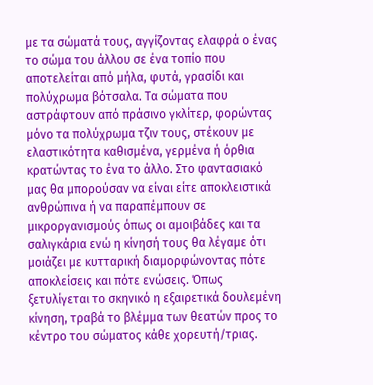με τα σώματά τους, αγγίζοντας ελαφρά ο ένας το σώμα του άλλου σε ένα τοπίο που αποτελείται από μήλα, φυτά, γρασίδι και πολύχρωμα βότσαλα. Τα σώματα που αστράφτουν από πράσινο γκλίτερ, φορώντας μόνο τα πολύχρωμα τζιν τους, στέκουν με ελαστικότητα καθισμένα, γερμένα ή όρθια κρατώντας το ένα το άλλο. Στο φαντασιακό μας θα μπορούσαν να είναι είτε αποκλειστικά ανθρώπινα ή να παραπέμπουν σε μικροργανισμούς όπως οι αμοιβάδες και τα σαλιγκάρια ενώ η κίνησή τους θα λέγαμε ότι μοιάζει με κυτταρική διαμορφώνοντας πότε αποκλείσεις και πότε ενώσεις. Όπως ξετυλίγεται το σκηνικό η εξαιρετικά δουλεμένη κίνηση, τραβά το βλέμμα των θεατών προς το κέντρο του σώματος κάθε χορευτή/τριας.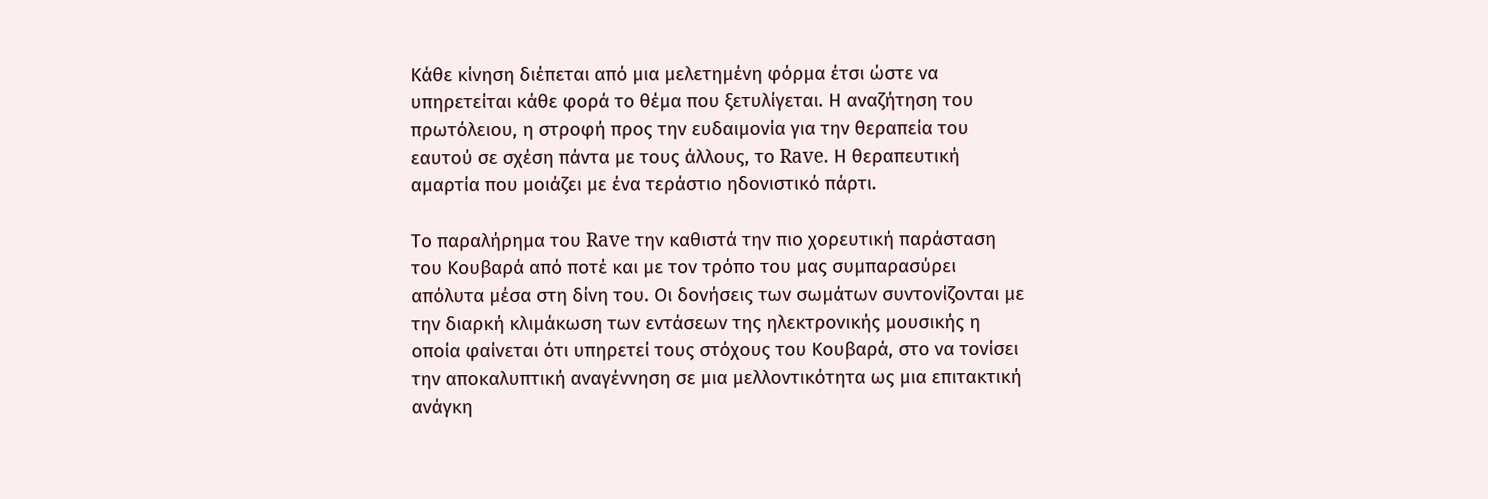Κάθε κίνηση διέπεται από μια μελετημένη φόρμα έτσι ώστε να υπηρετείται κάθε φορά το θέμα που ξετυλίγεται. Η αναζήτηση του πρωτόλειου, η στροφή προς την ευδαιμονία για την θεραπεία του εαυτού σε σχέση πάντα με τους άλλους, το Rave. Η θεραπευτική αμαρτία που μοιάζει με ένα τεράστιο ηδονιστικό πάρτι.

Το παραλήρημα του Rave την καθιστά την πιο χορευτική παράσταση του Κουβαρά από ποτέ και με τον τρόπο του μας συμπαρασύρει απόλυτα μέσα στη δίνη του. Οι δονήσεις των σωμάτων συντονίζονται με την διαρκή κλιμάκωση των εντάσεων της ηλεκτρονικής μουσικής η οποία φαίνεται ότι υπηρετεί τους στόχους του Κουβαρά, στο να τονίσει την αποκαλυπτική αναγέννηση σε μια μελλοντικότητα ως μια επιτακτική ανάγκη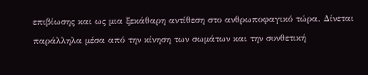επιβίωσης και ως μια ξεκάθαρη αντίθεση στο ανθρωποφαγικό τώρα. Δίνεται παράλληλα μέσα από την κίνηση των σωμάτων και την συνθετική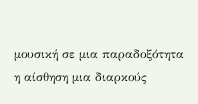μουσική σε μια παραδοξότητα η αίσθηση μια διαρκούς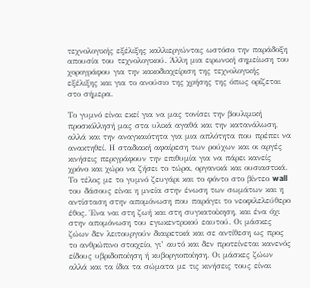τεχνολογικής εξέλιξης καλλιεργώντας ωστόσο την παράδοξη απουσία του τεχνολογικού. Άλλη μια ειρωνική σημείωση του χορογράφου για την κακοδιαχείριση της τεχνολογικής εξέλιξης και για το ανούσιο της χρήσης της όπως ορίζεται στο σήμερα.

Το γυμνό είναι εκεί για να μας τονίσει την βουλιμική προσκόλλησή μας στα υλικά αγαθά και την κατανάλωση, αλλά και την αναγκαιότητα για μια απλότητα που πρέπει να ανακτηθεί. Η σταδιακή αφαίρεση των ρούχων και οι αργές κινήσεις περιγράφουν την επιθυμία για να πάρει κανείς χρόνο και χώρο να ζήσει το τώρα, οργανικά και ουσιαστικά. Το τέλος με το γυμνό ζευγάρι και το φόντο στο βίντεο wall του δάσους είναι η μνεία στην ένωση των σωμάτων και η αντίσταση στην απομόνωση που παράγει το νεοφιλελεύθερο έθος. Ένα ναι στη ζωή και στη συγκατοίκηση, και ένα όχι στην απομόνωση του εγωκεντρικού εαυτού. Οι μάσκες ζώων δεν λειτουργούν διαιρετικά και σε αντίθεση ως προς το ανθρώπινο στοιχείο, γι’ αυτό και δεν προτείνεται κανενός είδους υβριδοποίηση ή κυβοργιοποίηση. Οι μάσκες ζώων αλλά και τα ίδια τα σώματα με τις κινήσεις τους είναι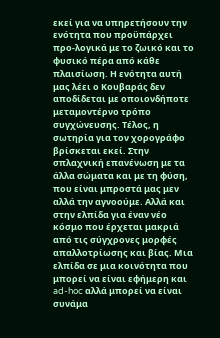εκεί για να υπηρετήσουν την ενότητα που προϋπάρχει προ-λογικά με το ζωικό και το φυσικό πέρα από κάθε πλαισίωση. Η ενότητα αυτή μας λέει ο Κουβαράς δεν αποδίδεται με οποιονδήποτε μεταμοντέρνο τρόπο συγχώνευσης. Τέλος, η σωτηρία για τον χορογράφο βρίσκεται εκεί. Στην σπλαχνική επανένωση με τα άλλα σώματα και με τη φύση, που είναι μπροστά μας μεν αλλά την αγνοούμε. Αλλά και στην ελπίδα για έναν νέο κόσμο που έρχεται μακριά από τις σύγχρονες μορφές απαλλοτρίωσης και βίας. Μια ελπίδα σε μια κοινότητα που μπορεί να είναι εφήμερη και ad-hoc αλλά μπορεί να είναι συνάμα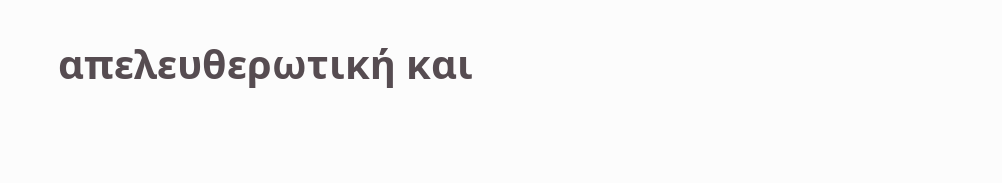απελευθερωτική και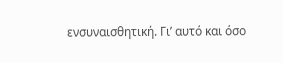ενσυναισθητική. Γι’ αυτό και όσο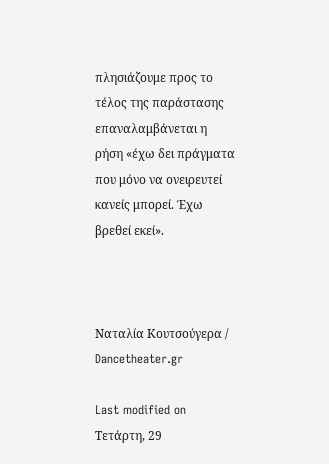πλησιάζουμε προς το τέλος της παράστασης επαναλαμβάνεται η ρήση «έχω δει πράγματα που μόνο να ονειρευτεί κανείς μπορεί. Έχω βρεθεί εκεί».



Ναταλία Κουτσούγερα / Dancetheater.gr

Last modified on Τετάρτη, 29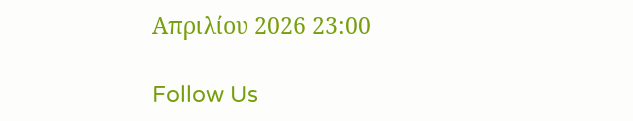Απριλίου 2026 23:00

Follow Us